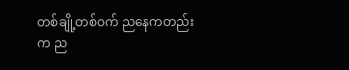တစ်ချို့တစ်ဝက် ညနေကတည်းက ည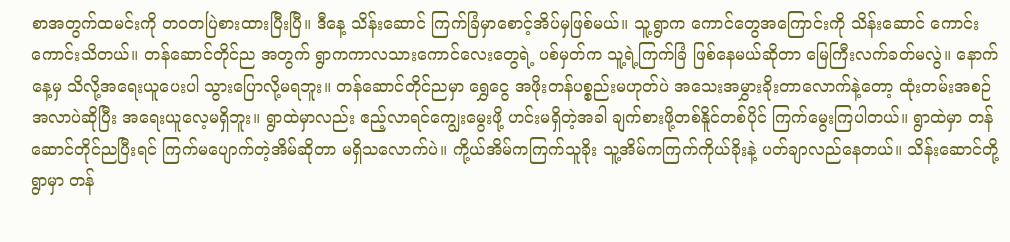စာအတွက်ထမင်းကို တဝတပြဲစားထားပြီးပြီ။ ဒီနေ့ သိန်းဆောင် ကြက်ခြံမှာစောင့်အိပ်မှဖြစ်မယ်။ သူ့ရွာက ကောင်တွေအကြောင်းကို သိန်းဆောင် ကောင်းကောင်းသိတယ်။ တန်ဆောင်တိုင်ည အတွက် ရွာကကာလသားကောင်လေးတွေရဲ့ ပစ်မှတ်က သူ့ရဲ့ကြက်ခြံ ဖြစ်နေမယ်ဆိုတာ မြေကြီးလက်ခတ်မလွဲ။ နောက်နေ့မှ သိလို့အရေးယူပေးပါ သွားပြောလို့မရဘူး။ တန်ဆောင်တိုင်ညမှာ ရွှေငွေ အဖိုးတန်ပစ္စည်းမဟုတ်ပဲ အသေးအမွှားခိုးတာလောက်နဲ့တော့ ထုံးတမ်းအစဉ်အလာပဲဆိုပြီး အရေးယူလေ့မရှိဘူး။ ရွာထဲမှာလည်း ဧည့်လာရင်ကျွေးမွေးဖို့ ဟင်းမရှိတဲ့အခါ ချက်စားဖို့တစ်နိူင်တစ်ပိုင် ကြက်မွေးကြပါတယ်။ ရွာထဲမှာ တန်ဆောင်တိုင်ညပြီးရင် ကြက်မပျောက်တဲ့အိမ်ဆိုတာ မရှိသလောက်ပဲ။ ကို့ယ်အိမ်ကကြက်သူခိုး သူ့အိမ်ကကြက်ကိုယ်ခိုးနဲ့ ပတ်ချာလည်နေတယ်။ သိန်းဆောင်တို့ရွာမှာ တန်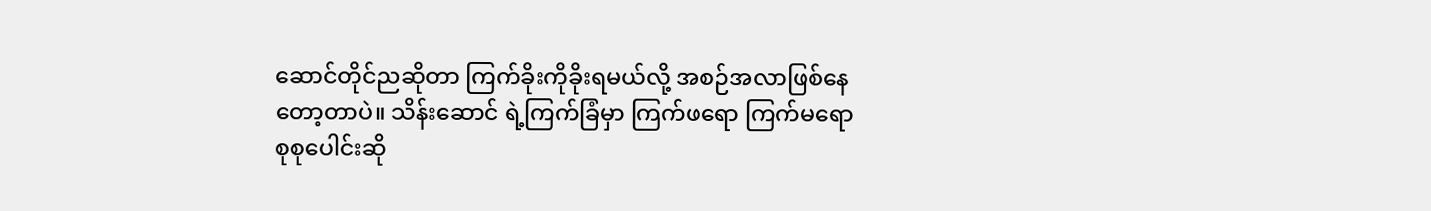ဆောင်တိုင်ညဆိုတာ ကြက်ခိုးကိုခိုးရမယ်လို့ အစဉ်အလာဖြစ်နေတော့တာပဲ။ သိန်းဆောင် ရဲ့ကြက်ခြံမှာ ကြက်ဖရော ကြက်မရော စုစုပေါင်းဆို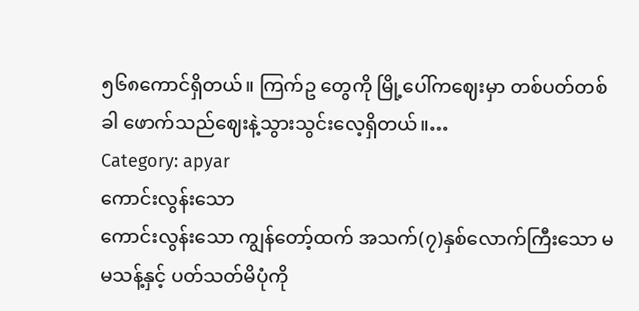၅၆၈ကောင်ရှိတယ်။ ကြက်ဥ တွေကို မြို့ပေါ်ကဈေးမှာ တစ်ပတ်တစ်ခါ ဖောက်သည်ဈေးနဲ့သွားသွင်းလေ့ရှိတယ်။…
Category: apyar
ကောင်းလွန်းသော
ကောင်းလွန်းသော ကျွန်တော့်ထက် အသက်(၇)နှစ်လောက်ကြီးသော မမသန့်နှင့် ပတ်သတ်မိပုံကို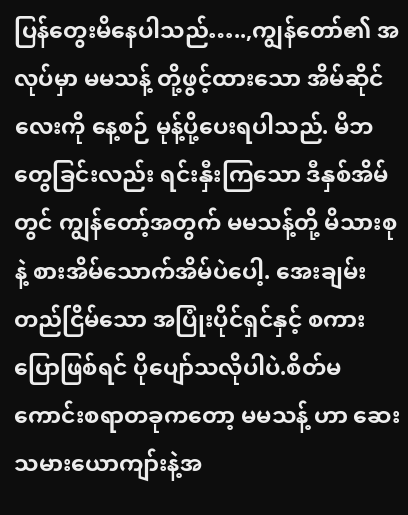ပြန်တွေးမိနေပါသည်…..,ကျွန်တော်၏ အလုပ်မှာ မမသန့် တို့ဖွင့်ထားသော အိမ်ဆိုင်လေးကို နေ့စဉ် မုန့်ပို့ပေးရပါသည်. မိဘတွေခြင်းလည်း ရင်းနှီးကြသော ဒီနှစ်အိမ်တွင် ကျွန်တော့်အတွက် မမသန့်တို့ မိသားစုနဲ့ စားအိမ်သောက်အိမ်ပဲပေါ့. အေးချမ်းတည်ငြိမ်သော အပြုံးပိုင်ရှင်နှင့် စကားပြောဖြစ်ရင် ပိုပျော်သလိုပါပဲ.စိတ်မကောင်းစရာတခုကတော့ မမသန့် ဟာ ဆေးသမားယောကျာ်းနဲ့အ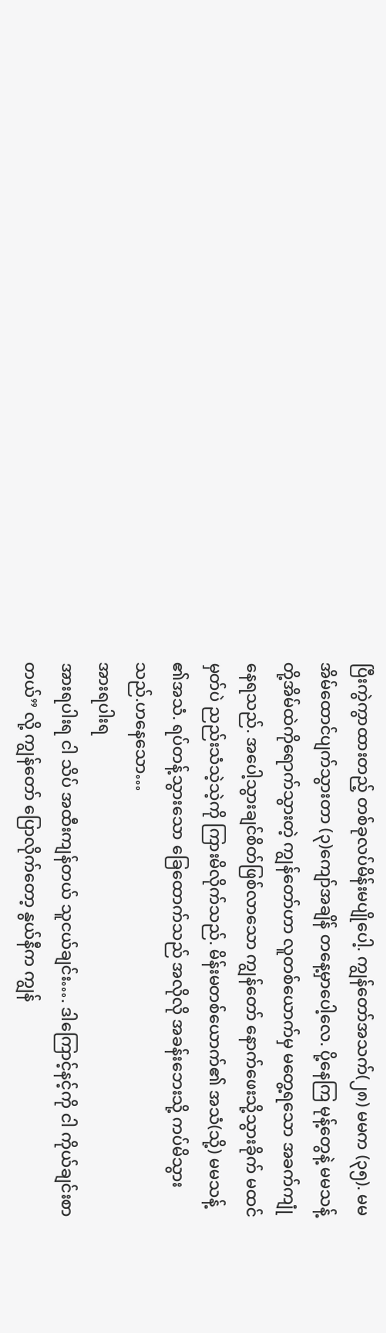ပြီးကွဲကွာထားတည့် တစ်ခုလပ်မိန်းမပျိုပေါ့. ကျွန်တော်အသက်(၂၈) မမက (၃၅). မမ အိမ်ထောင်ပျက်သွားတာ (၃)ကျော်အချိန် တနေ့မှာပေါ့လေ. ပို့နေကြ မုန့်တွေနဲ့ မမသန့်တို့အိမ်ထဲကိုရောက်သွားတဲ့ ကျွန်တော်ဟာ လူတစ်ယောက်မှ မတွေ့ရသော အခက်ကျုံနေရသည်. အပေါ့သွားချင်စိတ်ဖြစ်လာသော ကျွန်တော် နောက်ဖေးသို့သွားခိုက် မထင်မှတ်ပဲ ညည်းသံသဲ့သဲ့ကို ကြားမိလိုက်သည်. မိန်းမတစ်ယောက်၏ အသံ(သို့) မမသန့် ၏အသံ. ရပ်တန့်သွားသော ခြေထောက်သည် အလိုလို အခန်းဘေးသို့ ကပ်မိသွားသည်.ဟနေသော…
အားရပါးရ
အားရပါးရ ငါ သိပ် အထီးကျန်တယ် သူငယ်ချင်း…. ဒါကြောင့်နင့်ကို ငါ ကိုယ်ချင်းစာတယ်” လို့ ကျွန်တော် ပြောလိုက်တော့ နွယ်နီက ကျွန်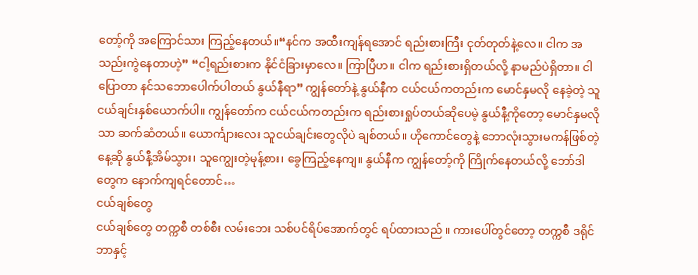တော့်ကို အကြောင်သား ကြည့်နေတယ်။“နင်က အထီးကျန်ရအောင် ရည်းစားကြီး ငုတ်တုတ်နဲ့လေ။ ငါက အသည်းကွဲနေတာဟဲ့” “ငါ့ရည်းစားက နိုင်ငံခြားမှာလေ။ ကြာပြီဟ။ ငါက ရည်းစားရှိတယ်လို့ နာမည်ပဲရှိတာ။ ငါပြောတာ နင်သဘောပေါက်ပါတယ် နွယ်နီရာ” ကျွန်တော်နဲ့ နွယ်နီက ငယ်ငယ်ကတည်းက မောင်နှမလို နေခဲ့တဲ့ သူငယ်ချင်းနှစ်ယောက်ပါ။ ကျွန်တော်က ငယ်ငယ်ကတည်းက ရည်းစားရှုပ်တယ်ဆိုပေမဲ့ နွယ်နီ့ကိုတော့ မောင်နှမလိုသာ ဆက်ဆံတယ်။ ယောင်္ကျားလေး သူငယ်ချင်းတွေလိုပဲ ချစ်တယ်။ ဟိုကောင်တွေနဲ့ ဘောလုံးသွားမကန်ဖြစ်တဲ့ နေ့ဆို နွယ်နီ့အိမ်သွား၊ သူကျွေးတဲ့မုန့်စား၊ ခွေကြည့်နေကျ။ နွယ်နီက ကျွန်တော့်ကို ကြိုက်နေတယ်လို့ ဘော်ဒါတွေက နောက်ကျရင်တောင်…
ငယ်ချစ်တွေ
ငယ်ချစ်တွေ တက္ကစီ တစ်စီး လမ်းဘေး သစ်ပင်ရိပ်အောက်တွင် ရပ်ထားသည် ။ ကားပေါ်တွင်တော့ တက္ကစီ ဒရိုင်ဘာနှင့်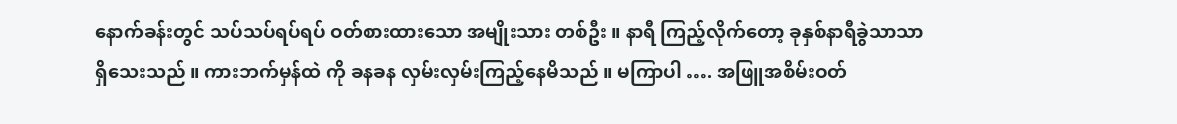နောက်ခန်းတွင် သပ်သပ်ရပ်ရပ် ဝတ်စားထားသော အမျိုးသား တစ်ဦး ။ နာရီ ကြည့်လိုက်တော့ ခုနှစ်နာရီခွဲသာသာရှိသေးသည် ။ ကားဘက်မှန်ထဲ ကို ခနခန လှမ်းလှမ်းကြည့်နေမိသည် ။ မကြာပါ …. အဖြူအစိမ်းဝတ်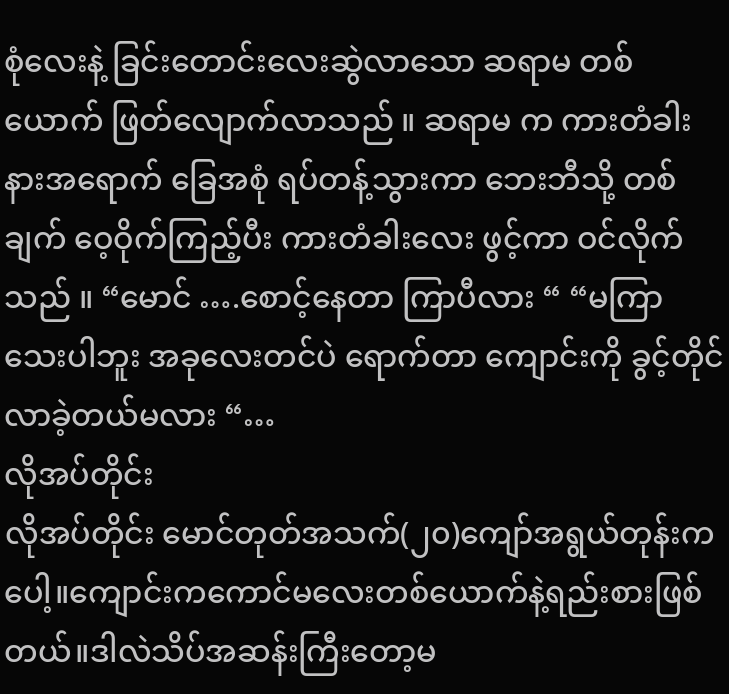စုံလေးနဲ့ ခြင်းတောင်းလေးဆွဲလာသော ဆရာမ တစ်ယောက် ဖြတ်လျောက်လာသည် ။ ဆရာမ က ကားတံခါးနားအရောက် ခြေအစုံ ရပ်တန့်သွားကာ ဘေးဘီသို့ တစ်ချက် ဝေ့ဝိုက်ကြည့်ပီး ကားတံခါးလေး ဖွင့်ကာ ဝင်လိုက်သည် ။ “မောင် ….စောင့်နေတာ ကြာပီလား “ “မကြာသေးပါဘူး အခုလေးတင်ပဲ ရောက်တာ ကျောင်းကို ခွင့်တိုင်လာခဲ့တယ်မလား “…
လိုအပ်တိုင်း
လိုအပ်တိုင်း မောင်တုတ်အသက်(၂၀)ကျော်အရွယ်တုန်းကပေါ့။ကျောင်းကကောင်မလေးတစ်ယောက်နဲ့ရည်းစားဖြစ်တယ်။ဒါလဲသိပ်အဆန်းကြီးတော့မ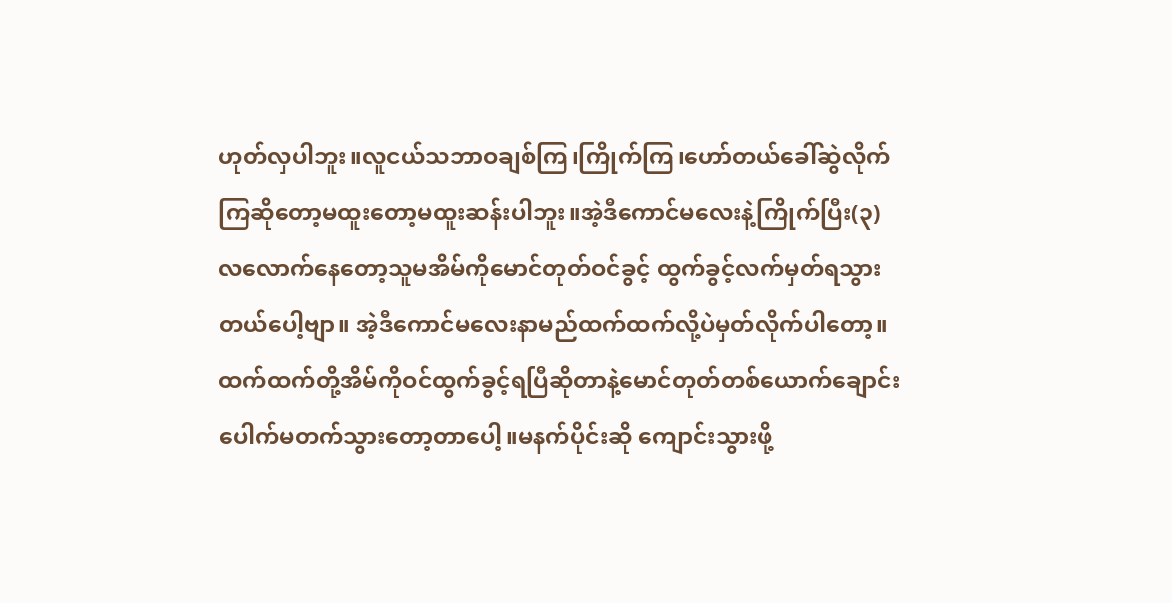ဟုတ်လှပါဘူး။လူငယ်သဘာဝချစ်ကြ၊ကြိုက်ကြ၊ဟော်တယ်ခေါ်ဆွဲလိုက်ကြဆိုတော့မထူးတော့မထူးဆန်းပါဘူး။အဲ့ဒီကောင်မလေးနဲ့ကြိုက်ပြီး(၃)လလောက်နေတော့သူမအိမ်ကိုမောင်တုတ်ဝင်ခွင့် ထွက်ခွင့်လက်မှတ်ရသွားတယ်ပေါ့ဗျာ။ အဲ့ဒီကောင်မလေးနာမည်ထက်ထက်လို့ပဲမှတ်လိုက်ပါတော့။ထက်ထက်တို့အိမ်ကိုဝင်ထွက်ခွင့်ရပြီဆိုတာနဲ့မောင်တုတ်တစ်ယောက်ချောင်းပေါက်မတက်သွားတော့တာပေါ့။မနက်ပိုင်းဆို ကျောင်းသွားဖို့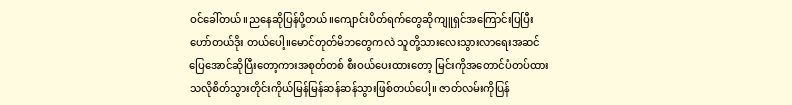ဝင်ခေါ်တယ်။ညနေဆိုပြန်ပို့တယ်။ကျောင်းပိတ်ရက်တွေဆိုကျူရှင်အကြောင်းပြပြီးဟော်တယ်ဒိုး တယ်ပေါ့။မောင်တုတ်မိဘတွေကလဲ သူတို့သားလေးသွားလာရေးအဆင်ပြေအောင်ဆိုပြီးတော့ကားအစုတ်တစ် စီးဝယ်ပေးထားတော့ မြင်းကိုအတောင်ပံတပ်ထားသလိုစိတ်သွားတိုင်းကိုယ်မြန်မြန်ဆန်ဆန်သွားဖြစ်တယ်ပေါ့။ ဇာတ်လမ်းကိုပြန်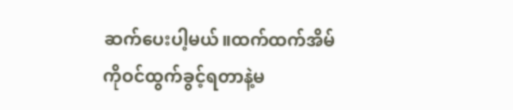ဆက်ပေးပါ့မယ်။ထက်ထက်အိမ်ကိုဝင်ထွက်ခွင့်ရတာနဲ့မ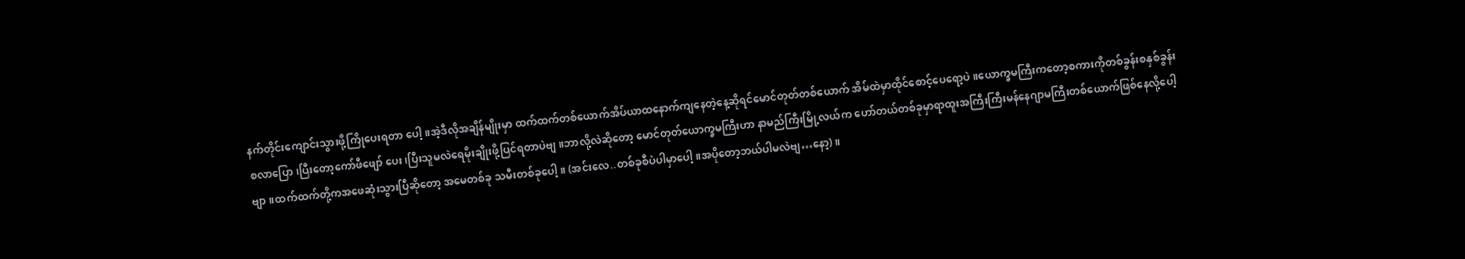နက်တိုင်းကျောင်းသွားဖို့ကြိုပေးရတာ ပေါ့။အဲ့ဒီလိုအချိန်မျိုးမှာ ထက်ထက်တစ်ယောက်အိပ်ယာထနောက်ကျနေတဲ့နေ့ဆိုရင်မောင်တုတ်တစ်ယောက် အိမ်ထဲမှာထိုင်စောင့်ပေရော့ပဲ။ယောက္ခမကြီးကတော့စကားကိုတစ်ခွန်းစနှစ်ခွန်းစလာပြော၊ပြီးတော့ကော်ဖီဖျော် ပေး၊ပြီးသူမလဲရေမိုးချိုးဖို့ပြင်ရတာပဲဗျ။ဘာလို့လဲဆိုတော့ မောင်တုတ်ယောက္ခမကြီးဟာ နာမည်ကြီးမြို့လယ်က ဟော်တယ်တစ်ခုမှာရာထူးအကြီးကြီးမန်နေဂျာမကြီးတစ်ယောက်ဖြစ်နေလို့ပေါ့ဗျာ။ထက်ထက်တို့ကအဖေဆုံးသွားပြီဆိုတော့ အမေတစ်ခု သမီးတစ်ခုပေါ့။ (အင်းလေ..တစ်ခုစီပဲပါမှာပေါ့။အပိုတော့ဘယ်ပါမလဲဗျ…နော့)။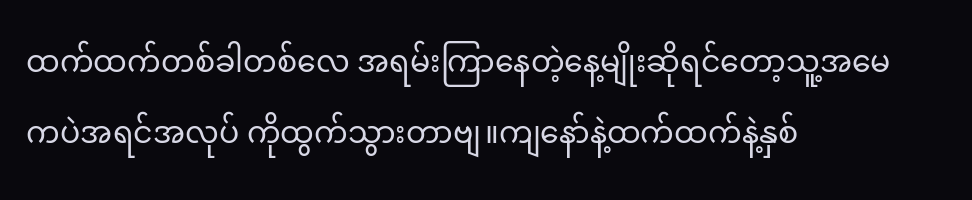ထက်ထက်တစ်ခါတစ်လေ အရမ်းကြာနေတဲ့နေ့မျိုးဆိုရင်တော့သူ့အမေကပဲအရင်အလုပ် ကိုထွက်သွားတာဗျ။ကျနော်နဲ့ထက်ထက်နဲ့နှစ်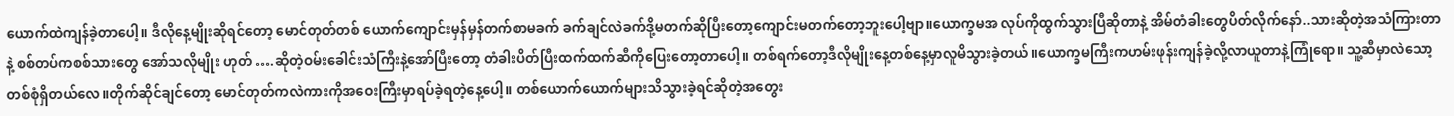ယောက်ထဲကျန်ခဲ့တာပေါ့။ ဒီလိုနေ့မျိုးဆိုရင်တော့ မောင်တုတ်တစ် ယောက်ကျောင်းမှန်မှန်တက်စာမခက် ခက်ချင်လဲခက်ဒို့မတက်ဆိုပြီးတော့ကျောင်းမတက်တော့ဘူးပေါ့ဗျာ။ယောက္ခမအ လုပ်ကိုထွက်သွားပြီဆိုတာနဲ့ အိမ်တံခါးတွေပိတ်လိုက်နော်..သားဆိုတဲ့အသံကြားတာနဲ့ စစ်တပ်ကစစ်သားတွေ အော်သလိုမျိုး ဟုတ် ….ဆိုတဲ့ဝမ်းခေါင်းသံကြီးနဲ့အော်ပြီးတော့ တံခါးပိတ်ပြီးထက်ထက်ဆီကိုပြေးတော့တာပေါ့။ တစ်ရက်တော့ဒီလိုမျိုးနေ့တစ်နေ့မှာလူမိသွားခဲ့တယ်။ယောက္ခမကြီးကဟမ်းဖုန်းကျန်ခဲ့လို့လာယူတာနဲ့ကြုံရော။ သူ့ဆီမှာလဲသော့တစ်စုံရှိတယ်လေ။တိုက်ဆိုင်ချင်တော့ မောင်တုတ်ကလဲကားကိုအဝေးကြီးမှာရပ်ခဲ့ရတဲ့နေ့ပေါ့။ တစ်ယောက်ယောက်များသိသွားခဲ့ရင်ဆိုတဲ့အတွေး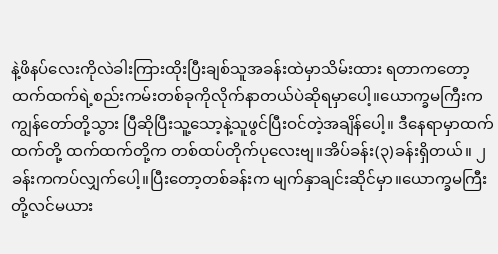နဲ့ဖိနပ်လေးကိုလဲခါးကြားထိုးပြီးချစ်သူအခန်းထဲမှာသိမ်းထား ရတာကတော့ ထက်ထက်ရဲ့စည်းကမ်းတစ်ခုကိုလိုက်နာတယ်ပဲဆိုရမှာပေါ့။ယောက္ခမကြီးက ကျွန်တော်တို့သွား ပြီဆိုပြီးသူ့သော့နဲ့သူဖွင်ပြီးဝင်တဲ့အချိန်ပေါ့။ ဒီနေရာမှာထက်ထက်တို့ ထက်ထက်တို့က တစ်ထပ်တိုက်ပုလေးဗျ။အိပ်ခန်း(၃)ခန်းရှိတယ်။ ၂ခန်းကကပ်လျှက်ပေါ့။ပြီးတော့တစ်ခန်းက မျက်နှာချင်းဆိုင်မှာ။ယောက္ခမကြီးတို့လင်မယား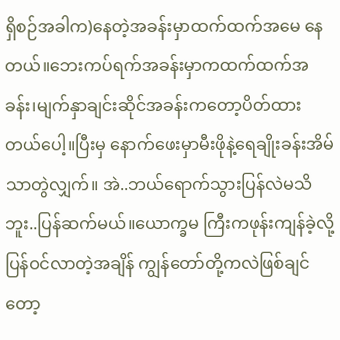ရှိစဉ်အခါက)နေတဲ့အခန်းမှာထက်ထက်အမေ နေတယ်။ဘေးကပ်ရက်အခန်းမှာကထက်ထက်အခန်း၊မျက်နှာချင်းဆိုင်အခန်းကတော့ပိတ်ထားတယ်ပေါ့။ပြီးမှ နောက်ဖေးမှာမီးဖိုနဲ့ရေချိုးခန်းအိမ်သာတွဲလျှက်။ အဲ..ဘယ်ရောက်သွားပြန်လဲမသိဘူး..ပြန်ဆက်မယ်။ယောက္ခမ ကြီးကဖုန်းကျန်ခဲ့လို့ပြန်ဝင်လာတဲ့အချိန် ကျွန်တော်တို့ကလဲဖြစ်ချင်တော့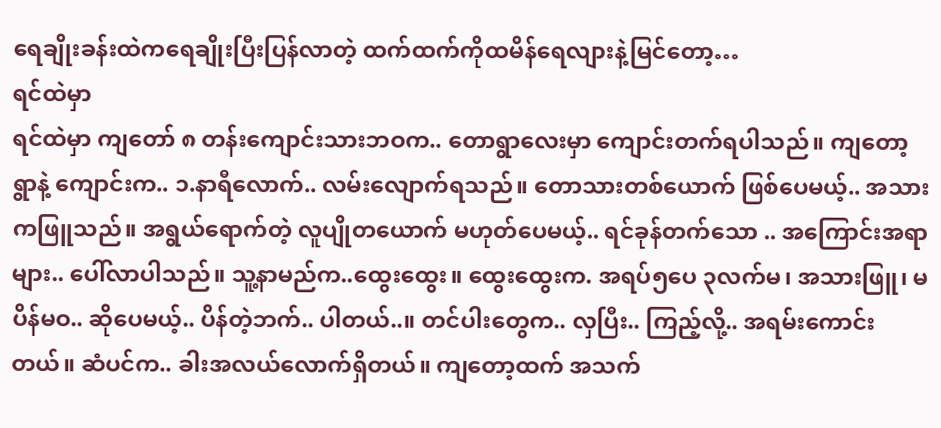ရေချိုးခန်းထဲကရေချိုးပြီးပြန်လာတဲ့ ထက်ထက်ကိုထမိန်ရေလျားနဲ့မြင်တော့…
ရင်ထဲမှာ
ရင်ထဲမှာ ကျတော် ၈ တန်းကျောင်းသားဘဝက.. တောရွာလေးမှာ ကျောင်းတက်ရပါသည်။ ကျတော့ရွာနဲ့ ကျောင်းက.. ၁.နာရီလောက်.. လမ်းလျောက်ရသည်။ တောသားတစ်ယောက် ဖြစ်ပေမယ့်.. အသားကဖြူသည်။ အရွယ်ရောက်တဲ့ လူပျိုတယောက် မဟုတ်ပေမယ့်.. ရင်ခုန်တက်သော .. အကြောင်းအရာများ.. ပေါ်လာပါသည်။ သူ့နာမည်က..ထွေးထွေး။ ထွေးထွေးက. အရပ်၅ပေ ၃လက်မ၊ အသားဖြူ၊ မပိန်မဝ.. ဆိုပေမယ့်.. ပိန်တဲ့ဘက်.. ပါတယ်..။ တင်ပါးတွေက.. လှပြီး.. ကြည့်လို့.. အရမ်းကောင်းတယ်။ ဆံပင်က.. ခါးအလယ်လောက်ရှိတယ်။ ကျတော့ထက် အသက်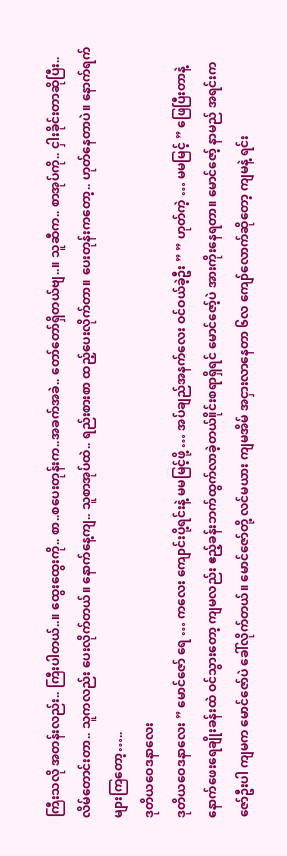ကြီးသလို အတန်းလည်း.. ကြီးပါတယ်..။ ထွေးထွေးကို.. စာ..စပေးတုန်းက..အခက်အခဲ.. တော်တော်ရှိတယ်ဗျ..။ သူဆီက.. စာအုပ်ကို.. ငှါးခိုင်းတာဆိုပြီး.. လိမ်တောင်းတာ.. သူကလည်း ပေးလိုက်တယ်။ နောက်နေ့ကျ.. သူစာအုပ်ထဲ.. ရည်းစားစာ ထည့်ပေးလိုက်တာ။ ပေးတုန်းကတော့.. ဟုတ်နေတာပဲ။ နောက်ရက်များကြတော့…..
ဒုတိယဝေဒနာလေး
ဒုတိယဝေဒနာလေး ” မောင်ဇော် ရေ … ကလေး ကျောင်းပို့ရင်းနဲ့ မမမြင့်ဖို့ … အပ်ချည်အနက်လေး ဝင်ဝယ်ခဲ့ဦး ” ” ဟုတ်ကဲ့ … မမမြင့် ” ဖြေပြီးတာနဲ့ နောက်ဖေးရေချိုးခန်းထဲ ဝင်သွားတော့ ကျမလည်း ဧည့်ခန်းဘက်ထွက်လာခဲ့တယ်။ိုင်းစရာရှိရင် မောင်ဇော့်ပဲ အားကိုးနေရတာ။ မောင်ဇော့် နာမည် အရင်းက ဇော်ဦးပါ ကျမက မောင်ဇော်ပဲ ခေါ်လိုက်တယ်။ မောင်ဇော်တို့ လင်မယား ကျမအိမ် အငှားလာနေတာ ၆လ ကျော်လောက်ဆိုတော့ ကျမနဲ့ ရင်း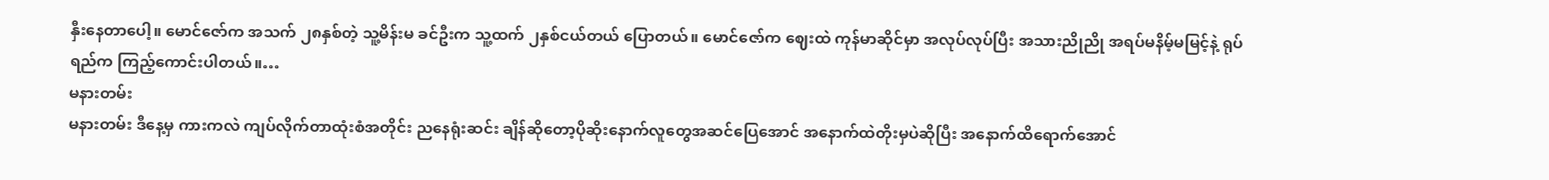နှီးနေတာပေါ့။ မောင်ဇော်က အသက် ၂၈နှစ်တဲ့ သူ့မိန်းမ ခင်ဦးက သူ့ထက် ၂နှစ်ငယ်တယ် ပြောတယ်။ မောင်ဇော်က ဈေးထဲ ကုန်မာဆိုင်မှာ အလုပ်လုပ်ပြီး အသားညိုညို အရပ်မနိမ့်မမြင့်နဲ့ ရုပ်ရည်က ကြည့်ကောင်းပါတယ်။…
မနားတမ်း
မနားတမ်း ဒီနေ့မှ ကားကလဲ ကျပ်လိုက်တာထုံးစံအတိုင်း ညနေရုံးဆင်း ချိန်ဆိုတော့ပိုဆိုးနောက်လူတွေအဆင်ပြေအောင် အနောက်ထဲတိုးမှပဲဆိုပြီး အနောက်ထိရောက်အောင်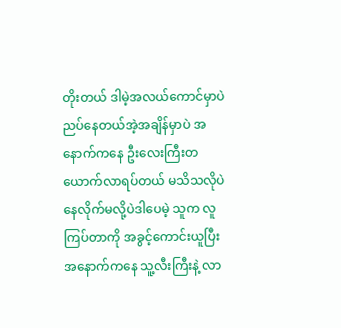တိုးတယ် ဒါမဲ့အလယ်ကောင်မှာပဲညပ်နေတယ်အဲ့အချိန်မှာပဲ အနောက်ကနေ ဦးလေးကြီးတယောက်လာရပ်တယ် မသိသလိုပဲနေလိုက်မလို့ပဲဒါပေမဲ့ သူက လူကြပ်တာကို အခွင့်ကောင်းယူပြီးအနောက်ကနေ သူ့လီးကြီးနဲ့ လာ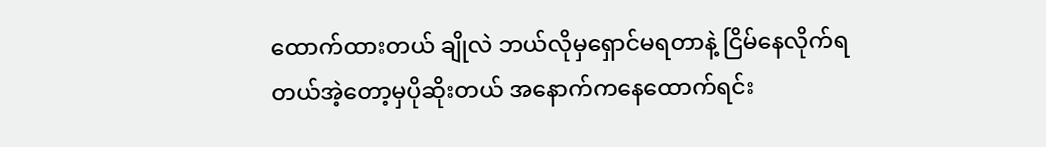ထောက်ထားတယ် ချိုလဲ ဘယ်လိုမှရှောင်မရတာနဲ့ ငြိမ်နေလိုက်ရတယ်အဲ့တော့မှပိုဆိုးတယ် အနောက်ကနေထောက်ရင်း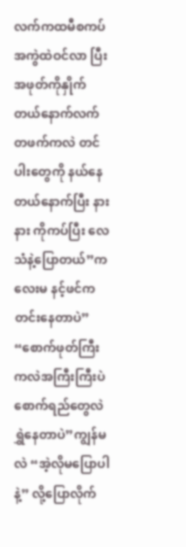လက်ကထမီစကပ်အကွဲထဲဝင်လာ ပြီး အဖုတ်ကိုနှိုက်တယ်နောက်လက်တဖက်ကလဲ တင်ပါးတွေကို နယ်နေတယ်နောက်ပြီး နားနား ကိုကပ်ပြီး လေသံနဲ့ပြောတယ်”ကလေးမ နင့်ဖင်က တင်းနေတာပဲ” “စောက်ဖုတ်ကြီးကလဲအကြီးကြီးပဲစောက်ရည်တွေလဲရွှဲနေတာပဲ”ကျွန်မလဲ “အဲ့လိုမပြောပါနဲ့” လို့ပြောလိုက်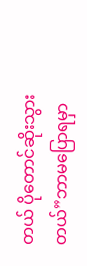တယ် ပိုတောင်ဆိုးသွားတယ်”ဘာမပြောရမှာ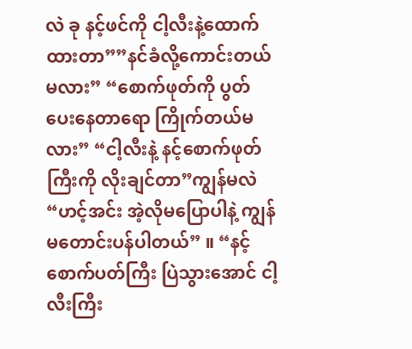လဲ ခု နင့်ဖင်ကို ငါ့လီးနဲ့ထောက်ထားတာ””နင်ခံလို့ကောင်းတယ်မလား” “စောက်ဖုတ်ကို ပွတ်ပေးနေတာရော ကြိုက်တယ်မလား” “ငါ့လီးနဲ့ နင့်စောက်ဖုတ်ကြီးကို လိုးချင်တာ”ကျွန်မလဲ “ဟင့်အင်း အဲ့လိုမပြောပါနဲ့ ကျွန်မတောင်းပန်ပါတယ်” ။ “နင့်စောက်ပတ်ကြီး ပြဲသွားအောင် ငါ့လီးကြီး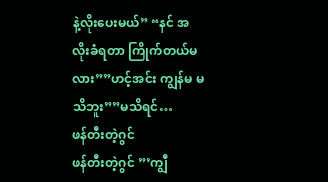နဲ့လိုးပေးမယ်” “နင် အလိုးခံရတာ ကြိုက်တယ်မလား””ဟင့်အင်း ကျွန်မ မသိဘူး””မသိရင်…
ဖန်တီးတဲ့ဂွင်
ဖန်တီးတဲ့ဂွင် ”’ကျွီ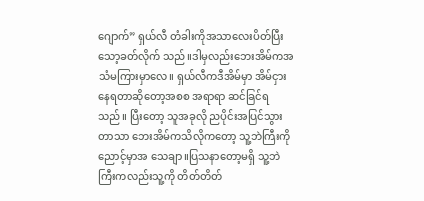ဂျောက်” ရှယ်လီ တံခါးကိုအသာလေးပိတ်ပြီးသော့ခတ်လိုက် သည်။ဒါမှလည်းဘေးအိမ်ကအသံမကြားမှာလေ။ ရှယ်လီကဒီအိမ်မှာ အိမ်ငှားနေရတာဆိုတော့အစစ အရာရာ ဆင်ခြင်ရသည်။ ပြီးတော့ သူအခုလို ညပိုင်းအပြင်သွားတာသာ ဘေးအိမ်ကသိလိုကတော့ သူ့ဘဲကြီးကိုညောင့်မှာအ သေချာ။ပြသနာတော့မရှိ သူ့ဘဲကြီးကလည်းသူ့ကို တိတ်တိတ်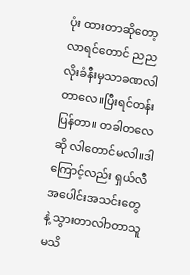ပုံး ထားတာဆိုတော့ လာရင်တောင် ညည လိုးခံနီးမှသာခဏလါ တာလေ။ပြီးရင်တန်းပြန်တာ။ တခါတလေဆို လါတောင်မလါ။ဒါကြောင့်လည်း ရှယ်လီ အပေါင်းအသင်းတွေ နဲ့ သွားတာလါာတာသူမသိ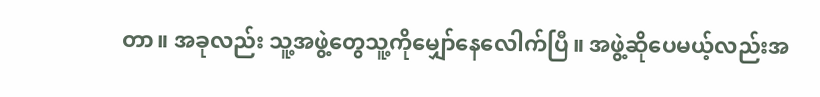တာ။ အခုလည်း သူ့အဖွဲ့တွေသူ့ကိုမျှော်နေလေါက်ပြီ။ အဖွဲ့ဆိုပေမယ့်လည်းအ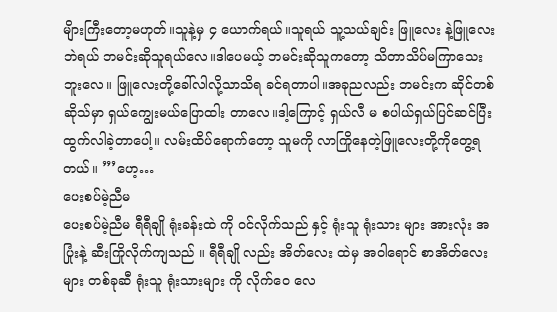မျိားကြီးတော့မဟုတ်။သူနဲ့မှ ၄ ယောက်ရယ်။သူရယ် သူ့သယ်ချင်း ဖြူလေး နဲ့ဖြူလေး ဘဲရယ် ဘမင်းဆိုသူရယ်လေ။ဒါပေမယ့် ဘမင်းဆိုသူကတော့ သိတာသိပ်မကြာသေးဘူးလေ။ ဖြူလေးတို့ခေါ်လါလို့သာသိရ ခင်ရတာပါ။အခုညလည်း ဘမင်းက ဆိုင်တစ်ဆိုသ်မှာ ရှယ်ကျွေးမယ်ပြောထါး တာလေ။ဒါ့ကြောင့် ရှယ်လီ မ စပါယ်ရှယ်ပြင်ဆင်ပြီး ထွက်လါခဲ့တာပေါ့။ လမ်းထိပ်ရောက်တော့ သူမကို လာကြိုနေတဲ့ဖြူလေးတို့ကိုတွေ့ရတယ်။ ”’ဟေ့…
ပေးစပ်မဲ့ညီမ
ပေးစပ်မဲ့ညီမ ရီရီချို ရုံးခန်းထဲ ကို ဝင်လိုက်သည် နှင့် ရုံးသူ ရုံးသား များ အားလုံး အပြုံးနဲ့ ဆီးကြိုလိုက်ကျသည် ။ ရီရီချို လည်း အိတ်လေး ထဲမှ အဝါရောင် စာအိတ်လေးများ တစ်ခုဆီ ရုံးသူ ရုံးသားများ ကို လိုက်ဝေ လေ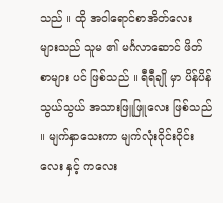သည် ။ ထို အဝါရောင်စာအိတ်လေး များသည် သူမ ၏ မင်္ဂလာဆောင် ဖိတ်စာများ ပင် ဖြစ်သည် ။ ရီရီချို မှာ ပိန်ပိန်သွယ်သွယ် အသားဖြူဖြူလေး ဖြစ်သည် ။ မျက်နှာသေးကာ မျက်လုံးဝိုင်းဝိုင်းလေး နှင့် ကလေး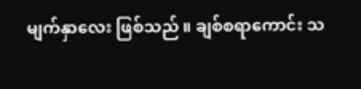မျက်နှာလေး ဖြစ်သည် ။ ချစ်စရာကောင်း သ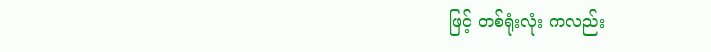ဖြင့် တစ်ရုံးလုံး ကလည်း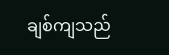ချစ်ကျသည်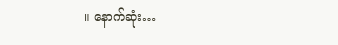။ နောက်ဆုံး…